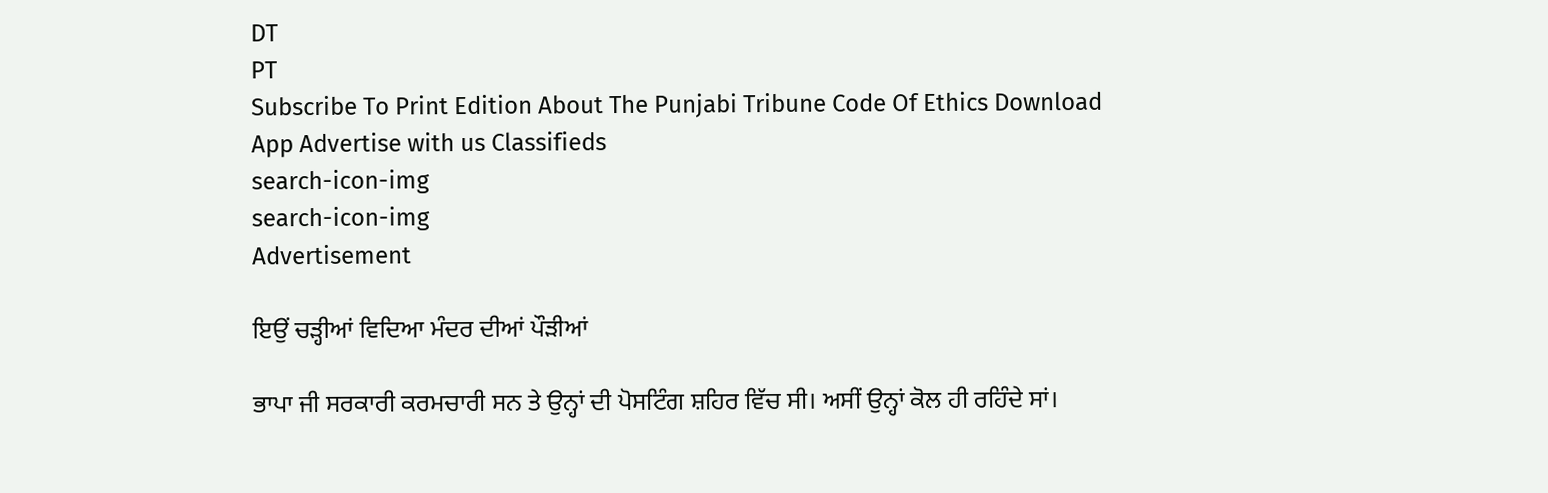DT
PT
Subscribe To Print Edition About The Punjabi Tribune Code Of Ethics Download App Advertise with us Classifieds
search-icon-img
search-icon-img
Advertisement

ਇਉਂ ਚੜ੍ਹੀਆਂ ਵਿਦਿਆ ਮੰਦਰ ਦੀਆਂ ਪੌੜੀਆਂ

ਭਾਪਾ ਜੀ ਸਰਕਾਰੀ ਕਰਮਚਾਰੀ ਸਨ ਤੇ ਉਨ੍ਹਾਂ ਦੀ ਪੋਸਟਿੰਗ ਸ਼ਹਿਰ ਵਿੱਚ ਸੀ। ਅਸੀਂ ਉਨ੍ਹਾਂ ਕੋਲ ਹੀ ਰਹਿੰਦੇ ਸਾਂ।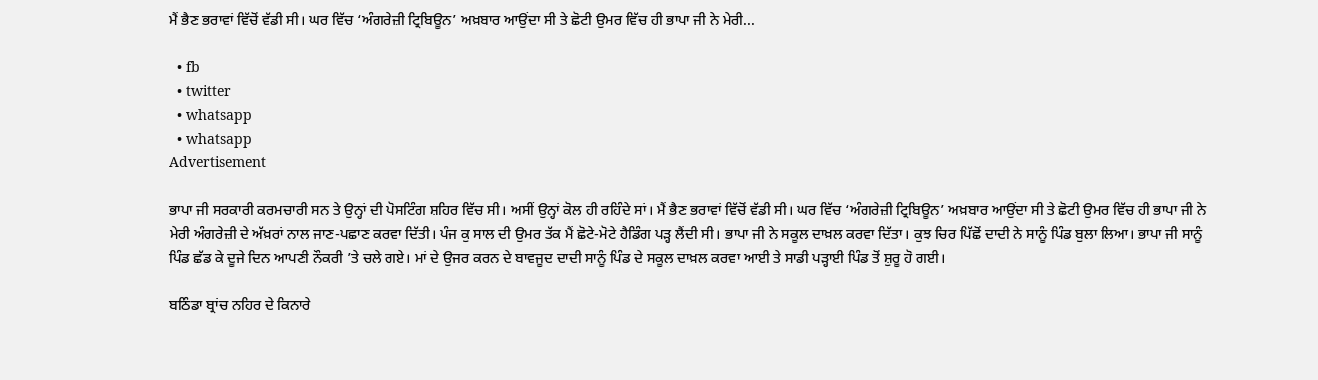ਮੈਂ ਭੈਣ ਭਰਾਵਾਂ ਵਿੱਚੋਂ ਵੱਡੀ ਸੀ। ਘਰ ਵਿੱਚ ‘ਅੰਗਰੇਜ਼ੀ ਟ੍ਰਿਬਿਊਨ’ ਅਖ਼ਬਾਰ ਆਉਂਦਾ ਸੀ ਤੇ ਛੋਟੀ ਉਮਰ ਵਿੱਚ ਹੀ ਭਾਪਾ ਜੀ ਨੇ ਮੇਰੀ...

  • fb
  • twitter
  • whatsapp
  • whatsapp
Advertisement

ਭਾਪਾ ਜੀ ਸਰਕਾਰੀ ਕਰਮਚਾਰੀ ਸਨ ਤੇ ਉਨ੍ਹਾਂ ਦੀ ਪੋਸਟਿੰਗ ਸ਼ਹਿਰ ਵਿੱਚ ਸੀ। ਅਸੀਂ ਉਨ੍ਹਾਂ ਕੋਲ ਹੀ ਰਹਿੰਦੇ ਸਾਂ। ਮੈਂ ਭੈਣ ਭਰਾਵਾਂ ਵਿੱਚੋਂ ਵੱਡੀ ਸੀ। ਘਰ ਵਿੱਚ ‘ਅੰਗਰੇਜ਼ੀ ਟ੍ਰਿਬਿਊਨ’ ਅਖ਼ਬਾਰ ਆਉਂਦਾ ਸੀ ਤੇ ਛੋਟੀ ਉਮਰ ਵਿੱਚ ਹੀ ਭਾਪਾ ਜੀ ਨੇ ਮੇਰੀ ਅੰਗਰੇਜ਼ੀ ਦੇ ਅੱਖ਼ਰਾਂ ਨਾਲ ਜਾਣ-ਪਛਾਣ ਕਰਵਾ ਦਿੱਤੀ। ਪੰਜ ਕੁ ਸਾਲ ਦੀ ਉਮਰ ਤੱਕ ਮੈਂ ਛੋਟੇ-ਮੋਟੇ ਹੈਡਿੰਗ ਪੜ੍ਹ ਲੈਂਦੀ ਸੀ। ਭਾਪਾ ਜੀ ਨੇ ਸਕੂਲ ਦਾਖ਼ਲ ਕਰਵਾ ਦਿੱਤਾ। ਕੁਝ ਚਿਰ ਪਿੱਛੋਂ ਦਾਦੀ ਨੇ ਸਾਨੂੰ ਪਿੰਡ ਬੁਲਾ ਲਿਆ। ਭਾਪਾ ਜੀ ਸਾਨੂੰ ਪਿੰਡ ਛੱਡ ਕੇ ਦੂਜੇ ਦਿਨ ਆਪਣੀ ਨੌਕਰੀ ’ਤੇ ਚਲੇ ਗਏ। ਮਾਂ ਦੇ ਉਜਰ ਕਰਨ ਦੇ ਬਾਵਜੂਦ ਦਾਦੀ ਸਾਨੂੰ ਪਿੰਡ ਦੇ ਸਕੂਲ ਦਾਖ਼ਲ ਕਰਵਾ ਆਈ ਤੇ ਸਾਡੀ ਪੜ੍ਹਾਈ ਪਿੰਡ ਤੋਂ ਸ਼ੁਰੂ ਹੋ ਗਈ।

ਬਠਿੰਡਾ ਬ੍ਰਾਂਚ ਨਹਿਰ ਦੇ ਕਿਨਾਰੇ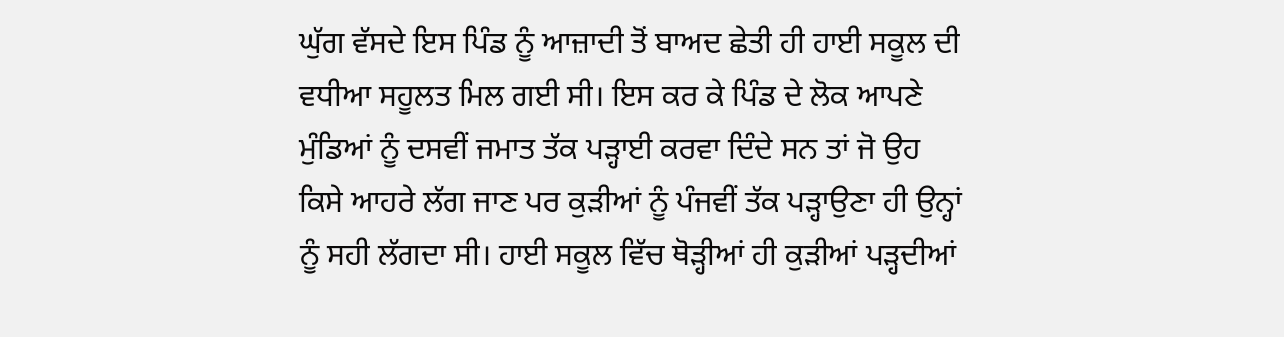ਘੁੱਗ ਵੱਸਦੇ ਇਸ ਪਿੰਡ ਨੂੰ ਆਜ਼ਾਦੀ ਤੋਂ ਬਾਅਦ ਛੇਤੀ ਹੀ ਹਾਈ ਸਕੂਲ ਦੀ ਵਧੀਆ ਸਹੂਲਤ ਮਿਲ ਗਈ ਸੀ। ਇਸ ਕਰ ਕੇ ਪਿੰਡ ਦੇ ਲੋਕ ਆਪਣੇ ਮੁੰਡਿਆਂ ਨੂੰ ਦਸਵੀਂ ਜਮਾਤ ਤੱਕ ਪੜ੍ਹਾਈ ਕਰਵਾ ਦਿੰਦੇ ਸਨ ਤਾਂ ਜੋ ਉਹ ਕਿਸੇ ਆਹਰੇ ਲੱਗ ਜਾਣ ਪਰ ਕੁੜੀਆਂ ਨੂੰ ਪੰਜਵੀਂ ਤੱਕ ਪੜ੍ਹਾਉਣਾ ਹੀ ਉਨ੍ਹਾਂ ਨੂੰ ਸਹੀ ਲੱਗਦਾ ਸੀ। ਹਾਈ ਸਕੂਲ ਵਿੱਚ ਥੋੜ੍ਹੀਆਂ ਹੀ ਕੁੜੀਆਂ ਪੜ੍ਹਦੀਆਂ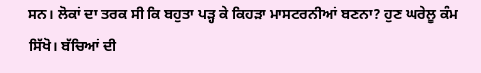ਸਨ। ਲੋਕਾਂ ਦਾ ਤਰਕ ਸੀ ਕਿ ਬਹੁਤਾ ਪੜ੍ਹ ਕੇ ਕਿਹੜਾ ਮਾਸਟਰਨੀਆਂ ਬਣਨਾ? ਹੁਣ ਘਰੇਲੂ ਕੰਮ ਸਿੱਖੋ। ਬੱਚਿਆਂ ਦੀ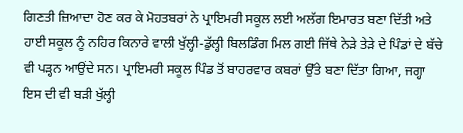ਗਿਣਤੀ ਜ਼ਿਆਦਾ ਹੋਣ ਕਰ ਕੇ ਮੋਹਤਬਰਾਂ ਨੇ ਪ੍ਰਾਇਮਰੀ ਸਕੂਲ ਲਈ ਅਲੱਗ ਇਮਾਰਤ ਬਣਾ ਦਿੱਤੀ ਅਤੇ ਹਾਈ ਸਕੂਲ ਨੂੰ ਨਹਿਰ ਕਿਨਾਰੇ ਵਾਲੀ ਖੁੱਲ੍ਹੀ-ਡੁੱਲ੍ਹੀ ਬਿਲਡਿੰਗ ਮਿਲ ਗਈ ਜਿੱਥੇ ਨੇੜੇ ਤੇੜੇ ਦੇ ਪਿੰਡਾਂ ਦੇ ਬੱਚੇ ਵੀ ਪੜ੍ਹਨ ਆਉਂਦੇ ਸਨ। ਪ੍ਰਾਇਮਰੀ ਸਕੂਲ ਪਿੰਡ ਤੋਂ ਬਾਹਰਵਾਰ ਕਬਰਾਂ ਉੱਤੇ ਬਣਾ ਦਿੱਤਾ ਗਿਆ, ਜਗ੍ਹਾ ਇਸ ਦੀ ਵੀ ਬੜੀ ਖੁੱਲ੍ਹੀ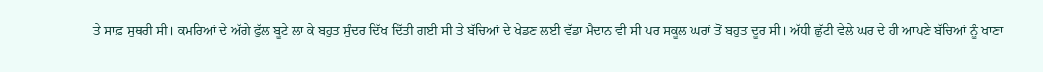ਤੇ ਸਾਫ਼ ਸੁਥਰੀ ਸੀ। ਕਮਰਿਆਂ ਦੇ ਅੱਗੇ ਫੁੱਲ ਬੂਟੇ ਲਾ ਕੇ ਬਹੁਤ ਸੁੰਦਰ ਦਿੱਖ ਦਿੱਤੀ ਗਈ ਸੀ ਤੇ ਬੱਚਿਆਂ ਦੇ ਖੇਡਣ ਲਈ ਵੱਡਾ ਮੈਦਾਨ ਵੀ ਸੀ ਪਰ ਸਕੂਲ ਘਰਾਂ ਤੋਂ ਬਹੁਤ ਦੂਰ ਸੀ। ਅੱਧੀ ਛੁੱਟੀ ਵੇਲੇ ਘਰ ਦੇ ਹੀ ਆਪਣੇ ਬੱਚਿਆਂ ਨੂੰ ਖਾਣਾ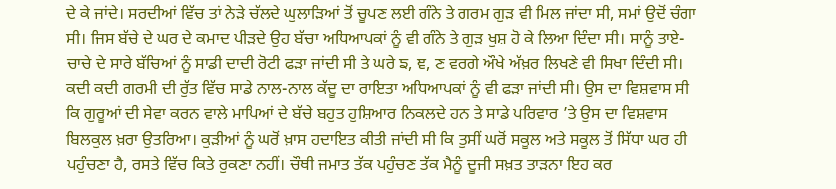ਦੇ ਕੇ ਜਾਂਦੇ। ਸਰਦੀਆਂ ਵਿੱਚ ਤਾਂ ਨੇੜੇ ਚੱਲਦੇ ਘੁਲਾੜਿਆਂ ਤੋਂ ਚੂਪਣ ਲਈ ਗੰਨੇ ਤੇ ਗਰਮ ਗੁੜ ਵੀ ਮਿਲ ਜਾਂਦਾ ਸੀ, ਸਮਾਂ ਉਦੋਂ ਚੰਗਾ ਸੀ। ਜਿਸ ਬੱਚੇ ਦੇ ਘਰ ਦੇ ਕਮਾਦ ਪੀੜਦੇ ਉਹ ਬੱਚਾ ਅਧਿਆਪਕਾਂ ਨੂੰ ਵੀ ਗੰਨੇ ਤੇ ਗੁੜ ਖੁਸ਼ ਹੋ ਕੇ ਲਿਆ ਦਿੰਦਾ ਸੀ। ਸਾਨੂੰ ਤਾਏ-ਚਾਚੇ ਦੇ ਸਾਰੇ ਬੱਚਿਆਂ ਨੂੰ ਸਾਡੀ ਦਾਦੀ ਰੋਟੀ ਫੜਾ ਜਾਂਦੀ ਸੀ ਤੇ ਘਰੇ ਙ, ਞ, ਣ ਵਰਗੇ ਔਖੇ ਅੱਖ਼ਰ ਲਿਖਣੇ ਵੀ ਸਿਖਾ ਦਿੰਦੀ ਸੀ। ਕਦੀ ਕਦੀ ਗਰਮੀ ਦੀ ਰੁੱਤ ਵਿੱਚ ਸਾਡੇ ਨਾਲ-ਨਾਲ ਕੱਦੂ ਦਾ ਰਾਇਤਾ ਅਧਿਆਪਕਾਂ ਨੂੰ ਵੀ ਫੜਾ ਜਾਂਦੀ ਸੀ। ਉਸ ਦਾ ਵਿਸ਼ਵਾਸ ਸੀ ਕਿ ਗੁਰੂਆਂ ਦੀ ਸੇਵਾ ਕਰਨ ਵਾਲੇ ਮਾਪਿਆਂ ਦੇ ਬੱਚੇ ਬਹੁਤ ਹੁਸ਼ਿਆਰ ਨਿਕਲਦੇ ਹਨ ਤੇ ਸਾਡੇ ਪਰਿਵਾਰ ’ਤੇ ਉਸ ਦਾ ਵਿਸ਼ਵਾਸ ਬਿਲਕੁਲ ਖ਼ਰਾ ਉਤਰਿਆ। ਕੁੜੀਆਂ ਨੂੰ ਘਰੋਂ ਖ਼ਾਸ ਹਦਾਇਤ ਕੀਤੀ ਜਾਂਦੀ ਸੀ ਕਿ ਤੁਸੀਂ ਘਰੋਂ ਸਕੂਲ ਅਤੇ ਸਕੂਲ ਤੋਂ ਸਿੱਧਾ ਘਰ ਹੀ ਪਹੁੰਚਣਾ ਹੈ, ਰਸਤੇ ਵਿੱਚ ਕਿਤੇ ਰੁਕਣਾ ਨਹੀਂ। ਚੌਥੀ ਜਮਾਤ ਤੱਕ ਪਹੁੰਚਣ ਤੱਕ ਮੈਨੂੰ ਦੂਜੀ ਸਖ਼ਤ ਤਾੜਨਾ ਇਹ ਕਰ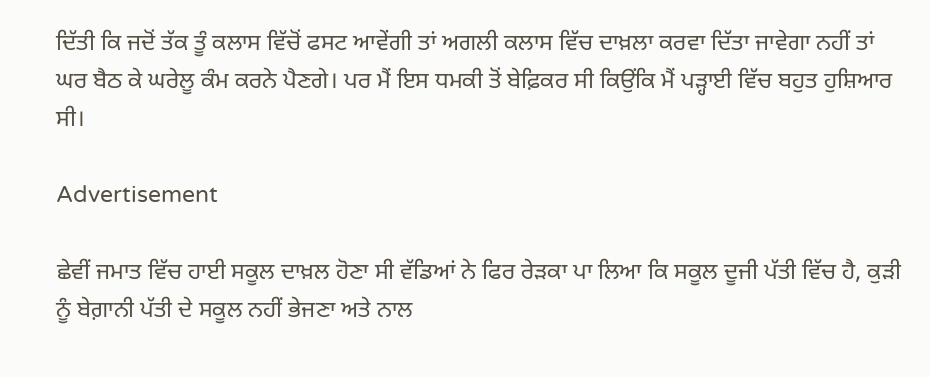ਦਿੱਤੀ ਕਿ ਜਦੋਂ ਤੱਕ ਤੂੰ ਕਲਾਸ ਵਿੱਚੋਂ ਫਸਟ ਆਵੇਂਗੀ ਤਾਂ ਅਗਲੀ ਕਲਾਸ ਵਿੱਚ ਦਾਖ਼ਲਾ ਕਰਵਾ ਦਿੱਤਾ ਜਾਵੇਗਾ ਨਹੀਂ ਤਾਂ ਘਰ ਬੈਠ ਕੇ ਘਰੇਲੂ ਕੰਮ ਕਰਨੇ ਪੈਣਗੇ। ਪਰ ਮੈਂ ਇਸ ਧਮਕੀ ਤੋਂ ਬੇਫ਼ਿਕਰ ਸੀ ਕਿਉਂਕਿ ਮੈਂ ਪੜ੍ਹਾਈ ਵਿੱਚ ਬਹੁਤ ਹੁਸ਼ਿਆਰ ਸੀ।

Advertisement

ਛੇਵੀਂ ਜਮਾਤ ਵਿੱਚ ਹਾਈ ਸਕੂਲ ਦਾਖ਼ਲ ਹੋਣਾ ਸੀ ਵੱਡਿਆਂ ਨੇ ਫਿਰ ਰੇੜਕਾ ਪਾ ਲਿਆ ਕਿ ਸਕੂਲ ਦੂਜੀ ਪੱਤੀ ਵਿੱਚ ਹੈ, ਕੁੜੀ ਨੂੰ ਬੇਗ਼ਾਨੀ ਪੱਤੀ ਦੇ ਸਕੂਲ ਨਹੀਂ ਭੇਜਣਾ ਅਤੇ ਨਾਲ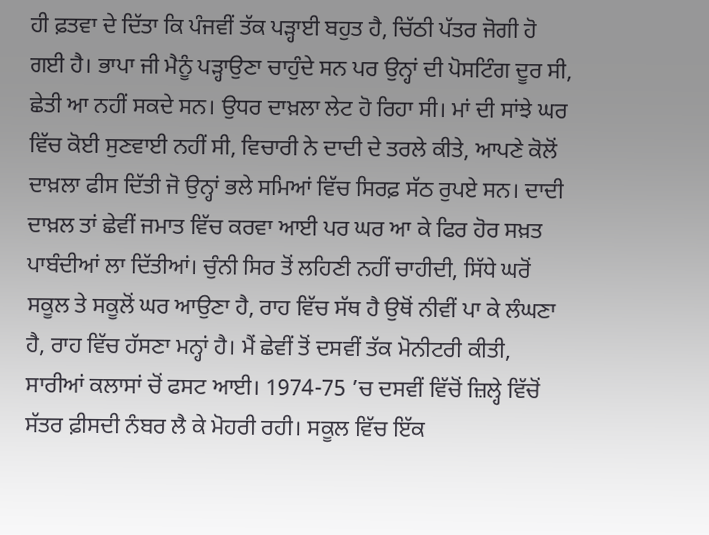ਹੀ ਫ਼ਤਵਾ ਦੇ ਦਿੱਤਾ ਕਿ ਪੰਜਵੀਂ ਤੱਕ ਪੜ੍ਹਾਈ ਬਹੁਤ ਹੈ, ਚਿੱਠੀ ਪੱਤਰ ਜੋਗੀ ਹੋ ਗਈ ਹੈ। ਭਾਪਾ ਜੀ ਮੈਨੂੰ ਪੜ੍ਹਾਉਣਾ ਚਾਹੁੰਦੇ ਸਨ ਪਰ ਉਨ੍ਹਾਂ ਦੀ ਪੋਸਟਿੰਗ ਦੂਰ ਸੀ, ਛੇਤੀ ਆ ਨਹੀਂ ਸਕਦੇ ਸਨ। ਉਧਰ ਦਾਖ਼ਲਾ ਲੇਟ ਹੋ ਰਿਹਾ ਸੀ। ਮਾਂ ਦੀ ਸਾਂਝੇ ਘਰ ਵਿੱਚ ਕੋਈ ਸੁਣਵਾਈ ਨਹੀਂ ਸੀ, ਵਿਚਾਰੀ ਨੇ ਦਾਦੀ ਦੇ ਤਰਲੇ ਕੀਤੇ, ਆਪਣੇ ਕੋਲੋਂ ਦਾਖ਼ਲਾ ਫੀਸ ਦਿੱਤੀ ਜੋ ਉਨ੍ਹਾਂ ਭਲੇ ਸਮਿਆਂ ਵਿੱਚ ਸਿਰਫ਼ ਸੱਠ ਰੁਪਏ ਸਨ। ਦਾਦੀ ਦਾਖ਼ਲ ਤਾਂ ਛੇਵੀਂ ਜਮਾਤ ਵਿੱਚ ਕਰਵਾ ਆਈ ਪਰ ਘਰ ਆ ਕੇ ਫਿਰ ਹੋਰ ਸਖ਼ਤ ਪਾਬੰਦੀਆਂ ਲਾ ਦਿੱਤੀਆਂ। ਚੁੰਨੀ ਸਿਰ ਤੋਂ ਲਹਿਣੀ ਨਹੀਂ ਚਾਹੀਦੀ, ਸਿੱਧੇ ਘਰੋਂ ਸਕੂਲ ਤੇ ਸਕੂਲੋਂ ਘਰ ਆਉਣਾ ਹੈ, ਰਾਹ ਵਿੱਚ ਸੱਥ ਹੈ ਉਥੋਂ ਨੀਵੀਂ ਪਾ ਕੇ ਲੰਘਣਾ ਹੈ, ਰਾਹ ਵਿੱਚ ਹੱਸਣਾ ਮਨ੍ਹਾਂ ਹੈ। ਮੈਂ ਛੇਵੀਂ ਤੋਂ ਦਸਵੀਂ ਤੱਕ ਮੋਨੀਟਰੀ ਕੀਤੀ, ਸਾਰੀਆਂ ਕਲਾਸਾਂ ਚੋਂ ਫਸਟ ਆਈ। 1974-75 ’ਚ ਦਸਵੀਂ ਵਿੱਚੋਂ ਜ਼ਿਲ੍ਹੇ ਵਿੱਚੋਂ ਸੱਤਰ ਫ਼ੀਸਦੀ ਨੰਬਰ ਲੈ ਕੇ ਮੋਹਰੀ ਰਹੀ। ਸਕੂਲ ਵਿੱਚ ਇੱਕ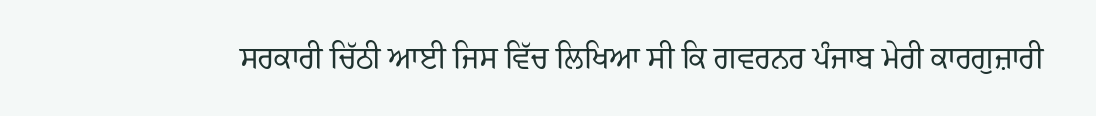ਸਰਕਾਰੀ ਚਿੱਠੀ ਆਈ ਜਿਸ ਵਿੱਚ ਲਿਖਿਆ ਸੀ ਕਿ ਗਵਰਨਰ ਪੰਜਾਬ ਮੇਰੀ ਕਾਰਗੁਜ਼ਾਰੀ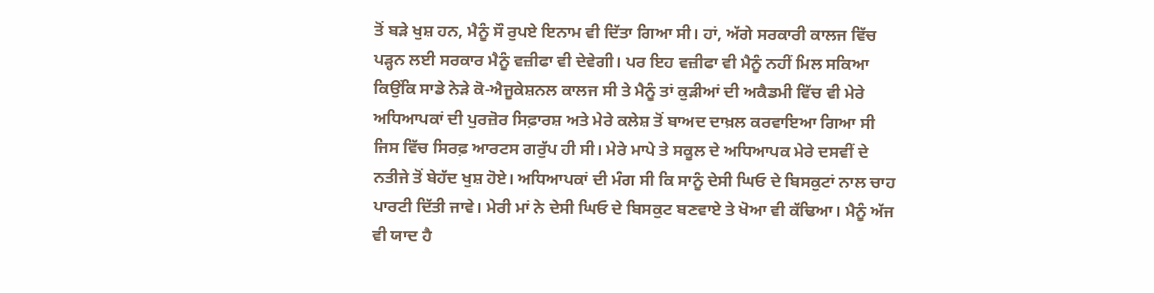ਤੋਂ ਬੜੇ ਖੁਸ਼ ਹਨ, ਮੈਨੂੰ ਸੌ ਰੁਪਏ ਇਨਾਮ ਵੀ ਦਿੱਤਾ ਗਿਆ ਸੀ। ਹਾਂ, ਅੱਗੇ ਸਰਕਾਰੀ ਕਾਲਜ ਵਿੱਚ ਪੜ੍ਹਨ ਲਈ ਸਰਕਾਰ ਮੈਨੂੰ ਵਜ਼ੀਫਾ ਵੀ ਦੇਵੇਗੀ। ਪਰ ਇਹ ਵਜ਼ੀਫਾ ਵੀ ਮੈਨੂੰ ਨਹੀਂ ਮਿਲ ਸਕਿਆ ਕਿਉਂਕਿ ਸਾਡੇ ਨੇੜੇ ਕੋ-ਐਜੂਕੇਸ਼ਨਲ ਕਾਲਜ ਸੀ ਤੇ ਮੈਨੂੰ ਤਾਂ ਕੁੜੀਆਂ ਦੀ ਅਕੈਡਮੀ ਵਿੱਚ ਵੀ ਮੇਰੇ ਅਧਿਆਪਕਾਂ ਦੀ ਪੁਰਜ਼ੋਰ ਸਿਫ਼ਾਰਸ਼ ਅਤੇ ਮੇਰੇ ਕਲੇਸ਼ ਤੋਂ ਬਾਅਦ ਦਾਖ਼ਲ ਕਰਵਾਇਆ ਗਿਆ ਸੀ ਜਿਸ ਵਿੱਚ ਸਿਰਫ਼ ਆਰਟਸ ਗਰੁੱਪ ਹੀ ਸੀ। ਮੇਰੇ ਮਾਪੇ ਤੇ ਸਕੂਲ ਦੇ ਅਧਿਆਪਕ ਮੇਰੇ ਦਸਵੀਂ ਦੇ ਨਤੀਜੇ ਤੋਂ ਬੇਹੱਦ ਖੁਸ਼ ਹੋਏ। ਅਧਿਆਪਕਾਂ ਦੀ ਮੰਗ ਸੀ ਕਿ ਸਾਨੂੰ ਦੇਸੀ ਘਿਓ ਦੇ ਬਿਸਕੁਟਾਂ ਨਾਲ ਚਾਹ ਪਾਰਟੀ ਦਿੱਤੀ ਜਾਵੇ। ਮੇਰੀ ਮਾਂ ਨੇ ਦੇਸੀ ਘਿਓ ਦੇ ਬਿਸਕੁਟ ਬਣਵਾਏ ਤੇ ਖੋਆ ਵੀ ਕੱਢਿਆ। ਮੈਨੂੰ ਅੱਜ ਵੀ ਯਾਦ ਹੈ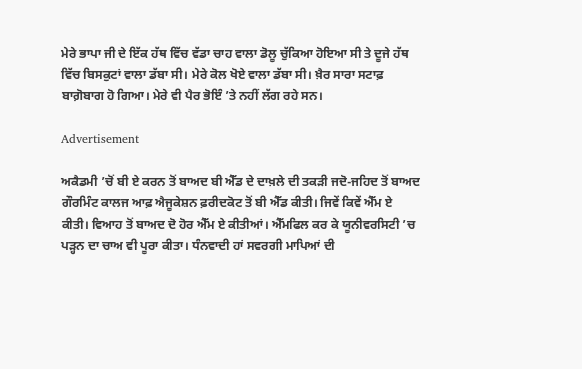ਮੇਰੇ ਭਾਪਾ ਜੀ ਦੇ ਇੱਕ ਹੱਥ ਵਿੱਚ ਵੱਡਾ ਚਾਹ ਵਾਲਾ ਡੋਲੂ ਚੁੱਕਿਆ ਹੋਇਆ ਸੀ ਤੇ ਦੂਜੇ ਹੱਥ ਵਿੱਚ ਬਿਸਕੁਟਾਂ ਵਾਲਾ ਡੱਬਾ ਸੀ। ਮੇਰੇ ਕੋਲ ਖੋਏ ਵਾਲਾ ਡੱਬਾ ਸੀ। ਖ਼ੈਰ ਸਾਰਾ ਸਟਾਫ਼ ਬਾਗ਼ੋਬਾਗ ਹੋ ਗਿਆ। ਮੇਰੇ ਵੀ ਪੈਰ ਭੋਇੰ ’ਤੇ ਨਹੀਂ ਲੱਗ ਰਹੇ ਸਨ।

Advertisement

ਅਕੈਡਮੀ ’ਚੋਂ ਬੀ ਏ ਕਰਨ ਤੋਂ ਬਾਅਦ ਬੀ ਐੱਡ ਦੇ ਦਾਖ਼ਲੇ ਦੀ ਤਕੜੀ ਜਦੋ-ਜਹਿਦ ਤੋਂ ਬਾਅਦ ਗੌਰਮਿੰਟ ਕਾਲਜ ਆਫ਼ ਐਜੂਕੇਸ਼ਨ ਫ਼ਰੀਦਕੋਟ ਤੋਂ ਬੀ ਐੱਡ ਕੀਤੀ। ਜਿਵੇਂ ਕਿਵੇਂ ਐੱਮ ਏ ਕੀਤੀ। ਵਿਆਹ ਤੋਂ ਬਾਅਦ ਦੋ ਹੋਰ ਐੱਮ ਏ ਕੀਤੀਆਂ। ਐੱਮਫਿਲ ਕਰ ਕੇ ਯੂਨੀਵਰਸਿਟੀ ’ਚ ਪੜ੍ਹਨ ਦਾ ਚਾਅ ਵੀ ਪੂਰਾ ਕੀਤਾ। ਧੰਨਵਾਦੀ ਹਾਂ ਸਵਰਗੀ ਮਾਪਿਆਂ ਦੀ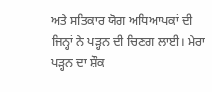ਅਤੇ ਸਤਿਕਾਰ ਯੋਗ ਅਧਿਆਪਕਾਂ ਦੀ ਜਿਨ੍ਹਾਂ ਨੇ ਪੜ੍ਹਨ ਦੀ ਚਿਣਗ ਲਾਈ। ਮੇਰਾ ਪੜ੍ਹਨ ਦਾ ਸ਼ੌਕ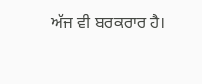ਅੱਜ ਵੀ ਬਰਕਰਾਰ ਹੈ।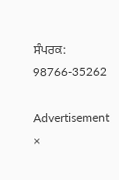ਸੰਪਰਕ: 98766-35262

Advertisement
×